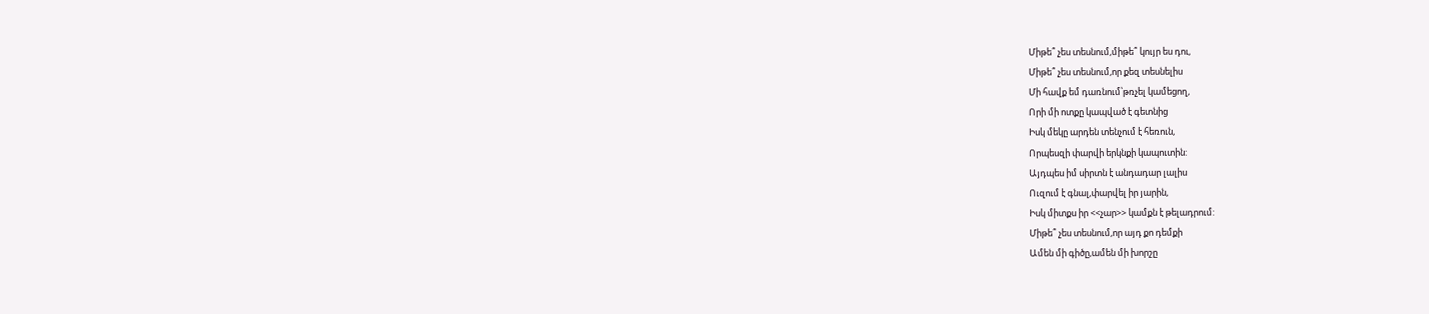Միթե՞ չես տեսնում,միթե՞ կույր ես դու,
Միթե՞ չես տեսնում,որ քեզ տեսնելիս
Մի հավք եմ դառնում՝թռչել կամեցող,
Որի մի ոտքը կապված է գետնից
Իսկ մեկը արդեն տենչում է հեռուն,
Որպեսզի փարվի երկնքի կապուտին:
Այդպես իմ սիրտն է անդադար լալիս
Ուզում է գնալ,փարվել իր յարին,
Իսկ միտքս իր <<չար>> կամքն է թելադրում:
Միթե՞ չես տեսնում,որ այդ քո դեմքի
Ամեն մի գիծը,ամեն մի խորշը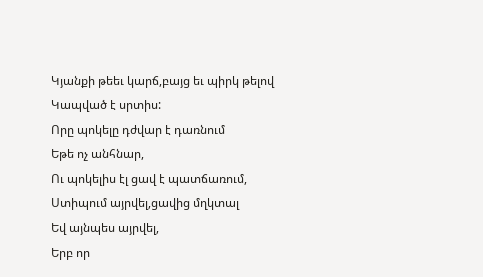Կյանքի թեեւ կարճ,բայց եւ պիրկ թելով
Կապված է սրտիս:
Որը պոկելը դժվար է դառնում
Եթե ոչ անհնար,
Ու պոկելիս էլ ցավ է պատճառում,
Ստիպում այրվել,ցավից մղկտալ
Եվ այնպես այրվել,
Երբ որ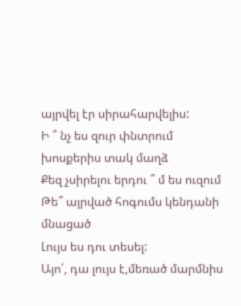այրվել էր սիրահարվելիս:
Ի ՞ նչ ես զուր փնտրում խոսքերիս տակ մաղձ
Քեզ չսիրելու երդու ՞ մ ես ուզում
Թե՞ այրված հոգումս կենդանի մնացած
Լույս ես դու տեսել:
Այո՛, դա լույս է,մեռած մարմնիս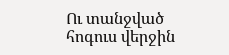Ու տանջված հոգուս վերջին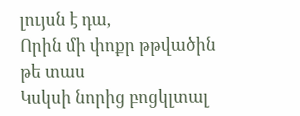լույսն է դա,
Որին մի փոքր թթվածին թե տաս
Կսկսի նորից բոցկլտալ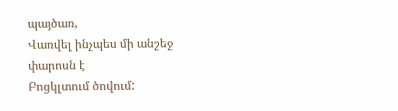պայծառ,
Վառվել ինչպես մի անշեջ փարոսն է
Բոցկլտում ծովում: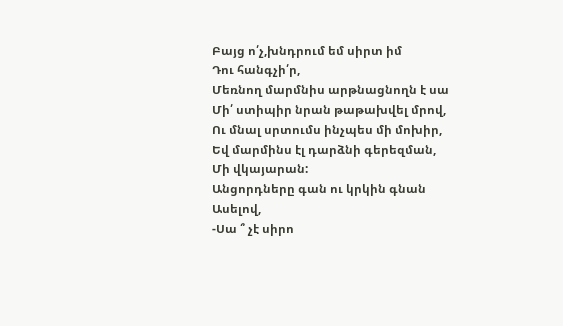Բայց ո՛չ,խնդրում եմ սիրտ իմ
Դու հանգչի՛ր,
Մեռնող մարմնիս արթնացնողն է սա
Մի՛ ստիպիր նրան թաթախվել մրով,
Ու մնալ սրտումս ինչպես մի մոխիր,
Եվ մարմինս էլ դարձնի գերեզման,
Մի վկայարան:
Անցորդները գան ու կրկին գնան
Ասելով,
-Սա ՞ չէ սիրո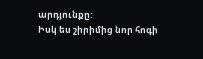արդյունքը:
Իսկ ես շիրիմից նոր հոգի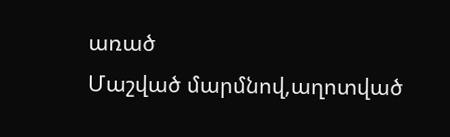առած
Մաշված մարմնով,աղոտված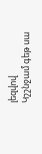լեզվով
Կշշնջամ գեթ սա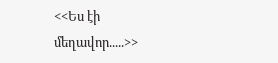<<Ես էի մեղավոր.....>>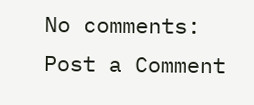No comments:
Post a Comment